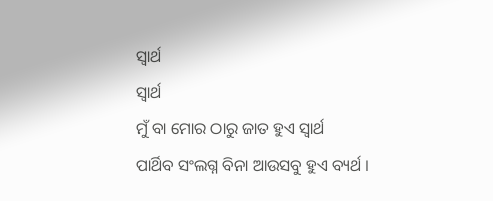ସ୍ୱାର୍ଥ
ସ୍ୱାର୍ଥ
ମୁଁ ବା ମୋର ଠାରୁ ଜାତ ହୁଏ ସ୍ୱାର୍ଥ
ପାର୍ଥିବ ସଂଲଗ୍ନ ବିନା ଆଉସବୁ ହୁଏ ବ୍ୟର୍ଥ ।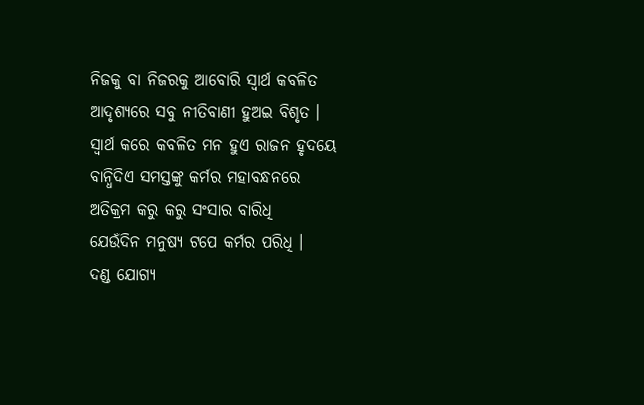ନିଜକୁ ବା ନିଜରକୁ ଆବୋରି ସ୍ୱାର୍ଥ କବଳିତ
ଆଦୃଶ୍ୟରେ ସବୁ ନୀତିବାଣୀ ହୁଅଇ ବିଶୃତ ।
ସ୍ୱାର୍ଥ କରେ କବଳିତ ମନ ହୁଏ ରାଜନ ହୃଦୟେ
ବାନ୍ଧିଦିଏ ସମସ୍ତଙ୍କୁ କର୍ମର ମହାବନ୍ଧନରେ
ଅତିକ୍ରମ କରୁ କରୁ ସଂସାର ବାରିଧି
ଯେଉଁଦିନ ମନୁଷ୍ୟ ଟପେ କର୍ମର ପରିଧି ।
ଦଣ୍ଡ ଯୋଗ୍ୟ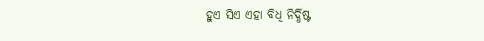ହୁଏ ସିଏ ଏହା ବିଧି ନିର୍ଦ୍ଧିଷ୍ଟ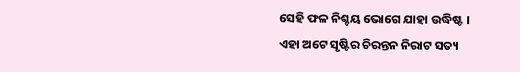ସେହି ଫଳ ନିଶ୍ଚୟ ଭୋଗେ ଯାହା ଉଦ୍ଧିଷ୍ଟ ।
ଏହା ଅଟେ ସୃଷ୍ଟିର ଚିରନ୍ତନ ନିରାଟ ସତ୍ୟ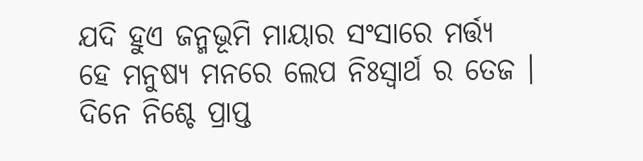ଯଦି ହୁଏ ଜନ୍ମଭୂମି ମାୟାର ସଂସାରେ ମର୍ତ୍ତ୍ୟ
ହେ ମନୁଷ୍ୟ ମନରେ ଲେପ ନିଃସ୍ଵାର୍ଥ ର ତେଜ ।
ଦିନେ ନିଶ୍ଚେ ପ୍ରାପ୍ତ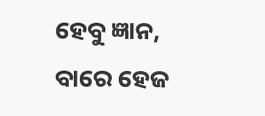ହେବୁ ଜ୍ଞାନ, ବାରେ ହେଜ